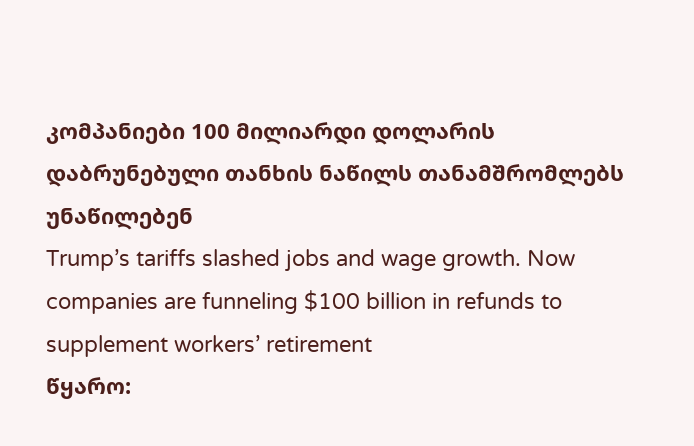კომპანიები 100 მილიარდი დოლარის დაბრუნებული თანხის ნაწილს თანამშრომლებს უნაწილებენ
Trump’s tariffs slashed jobs and wage growth. Now companies are funneling $100 billion in refunds to supplement workers’ retirement
წყარო: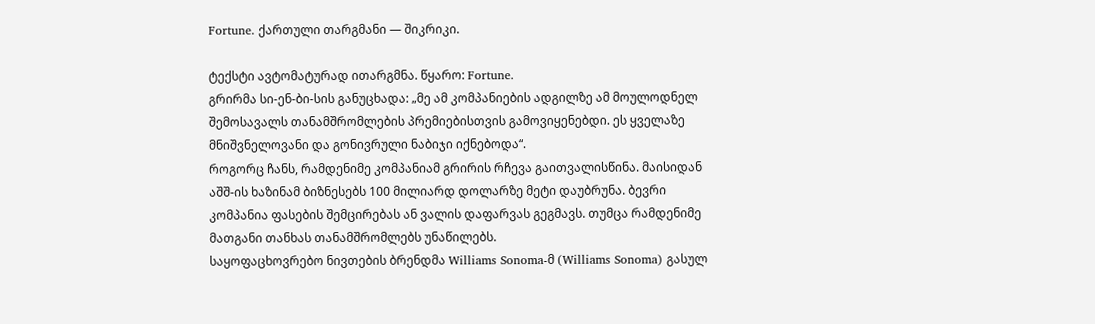Fortune. ქართული თარგმანი — შიკრიკი.

ტექსტი ავტომატურად ითარგმნა. წყარო: Fortune.
გრირმა სი-ენ-ბი-სის განუცხადა: „მე ამ კომპანიების ადგილზე ამ მოულოდნელ შემოსავალს თანამშრომლების პრემიებისთვის გამოვიყენებდი. ეს ყველაზე მნიშვნელოვანი და გონივრული ნაბიჯი იქნებოდა“.
როგორც ჩანს, რამდენიმე კომპანიამ გრირის რჩევა გაითვალისწინა. მაისიდან აშშ-ის ხაზინამ ბიზნესებს 100 მილიარდ დოლარზე მეტი დაუბრუნა. ბევრი კომპანია ფასების შემცირებას ან ვალის დაფარვას გეგმავს. თუმცა რამდენიმე მათგანი თანხას თანამშრომლებს უნაწილებს.
საყოფაცხოვრებო ნივთების ბრენდმა Williams Sonoma-მ (Williams Sonoma) გასულ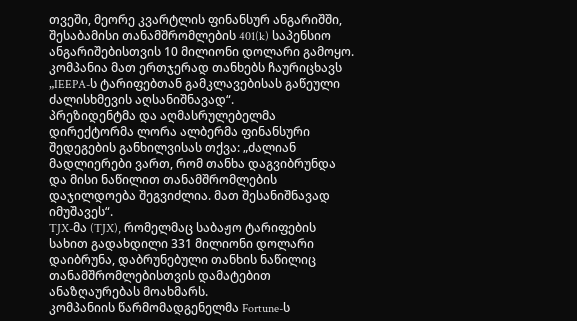თვეში, მეორე კვარტლის ფინანსურ ანგარიშში, შესაბამისი თანამშრომლების 401(k) საპენსიო ანგარიშებისთვის 10 მილიონი დოლარი გამოყო. კომპანია მათ ერთჯერად თანხებს ჩაურიცხავს „IEEPA-ს ტარიფებთან გამკლავებისას გაწეული ძალისხმევის აღსანიშნავად“.
პრეზიდენტმა და აღმასრულებელმა დირექტორმა ლორა ალბერმა ფინანსური შედეგების განხილვისას თქვა: „ძალიან მადლიერები ვართ, რომ თანხა დაგვიბრუნდა და მისი ნაწილით თანამშრომლების დაჯილდოება შეგვიძლია. მათ შესანიშნავად იმუშავეს“.
TJX-მა (TJX), რომელმაც საბაჟო ტარიფების სახით გადახდილი 331 მილიონი დოლარი დაიბრუნა, დაბრუნებული თანხის ნაწილიც თანამშრომლებისთვის დამატებით ანაზღაურებას მოახმარს.
კომპანიის წარმომადგენელმა Fortune-ს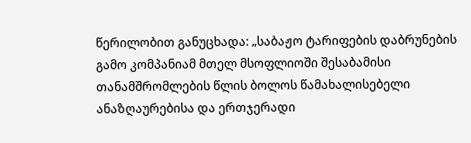წერილობით განუცხადა: „საბაჟო ტარიფების დაბრუნების გამო კომპანიამ მთელ მსოფლიოში შესაბამისი თანამშრომლების წლის ბოლოს წამახალისებელი ანაზღაურებისა და ერთჯერადი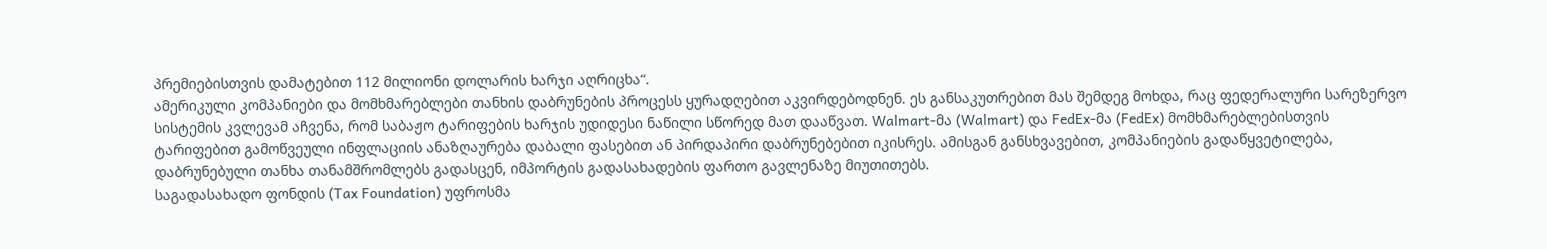პრემიებისთვის დამატებით 112 მილიონი დოლარის ხარჯი აღრიცხა“.
ამერიკული კომპანიები და მომხმარებლები თანხის დაბრუნების პროცესს ყურადღებით აკვირდებოდნენ. ეს განსაკუთრებით მას შემდეგ მოხდა, რაც ფედერალური სარეზერვო სისტემის კვლევამ აჩვენა, რომ საბაჟო ტარიფების ხარჯის უდიდესი ნაწილი სწორედ მათ დააწვათ. Walmart-მა (Walmart) და FedEx-მა (FedEx) მომხმარებლებისთვის ტარიფებით გამოწვეული ინფლაციის ანაზღაურება დაბალი ფასებით ან პირდაპირი დაბრუნებებით იკისრეს. ამისგან განსხვავებით, კომპანიების გადაწყვეტილება, დაბრუნებული თანხა თანამშრომლებს გადასცენ, იმპორტის გადასახადების ფართო გავლენაზე მიუთითებს.
საგადასახადო ფონდის (Tax Foundation) უფროსმა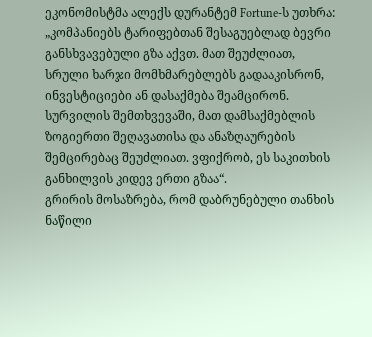ეკონომისტმა ალექს დურანტემ Fortune-ს უთხრა: „კომპანიებს ტარიფებთან შესაგუებლად ბევრი განსხვავებული გზა აქვთ. მათ შეუძლიათ, სრული ხარჯი მომხმარებლებს გადააკისრონ, ინვესტიციები ან დასაქმება შეამცირონ. სურვილის შემთხვევაში, მათ დამსაქმებლის ზოგიერთი შეღავათისა და ანაზღაურების შემცირებაც შეუძლიათ. ვფიქრობ, ეს საკითხის განხილვის კიდევ ერთი გზაა“.
გრირის მოსაზრება, რომ დაბრუნებული თანხის ნაწილი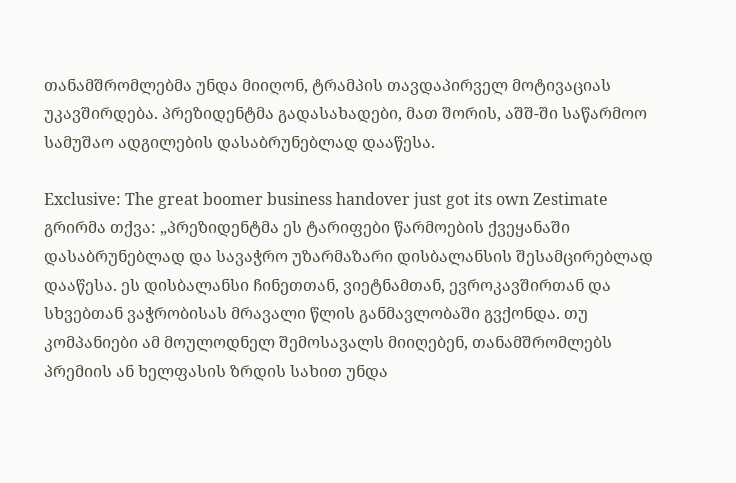თანამშრომლებმა უნდა მიიღონ, ტრამპის თავდაპირველ მოტივაციას უკავშირდება. პრეზიდენტმა გადასახადები, მათ შორის, აშშ-ში საწარმოო სამუშაო ადგილების დასაბრუნებლად დააწესა.

Exclusive: The great boomer business handover just got its own Zestimate
გრირმა თქვა: „პრეზიდენტმა ეს ტარიფები წარმოების ქვეყანაში დასაბრუნებლად და სავაჭრო უზარმაზარი დისბალანსის შესამცირებლად დააწესა. ეს დისბალანსი ჩინეთთან, ვიეტნამთან, ევროკავშირთან და სხვებთან ვაჭრობისას მრავალი წლის განმავლობაში გვქონდა. თუ კომპანიები ამ მოულოდნელ შემოსავალს მიიღებენ, თანამშრომლებს პრემიის ან ხელფასის ზრდის სახით უნდა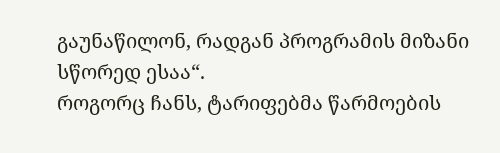გაუნაწილონ, რადგან პროგრამის მიზანი სწორედ ესაა“.
როგორც ჩანს, ტარიფებმა წარმოების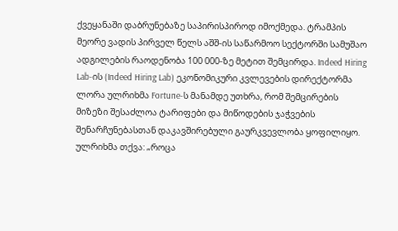ქვეყანაში დაბრუნებაზე საპირისპიროდ იმოქმედა. ტრამპის მეორე ვადის პირველ წელს აშშ-ის საწარმოო სექტორში სამუშაო ადგილების რაოდენობა 100 000-ზე მეტით შემცირდა. Indeed Hiring Lab-ის (Indeed Hiring Lab) ეკონომიკური კვლევების დირექტორმა ლორა ულრიხმა Fortune-ს მანამდე უთხრა, რომ შემცირების მიზეზი შესაძლოა ტარიფები და მიწოდების ჯაჭვების შენარჩუნებასთან დაკავშირებული გაურკვევლობა ყოფილიყო.
ულრიხმა თქვა: „როცა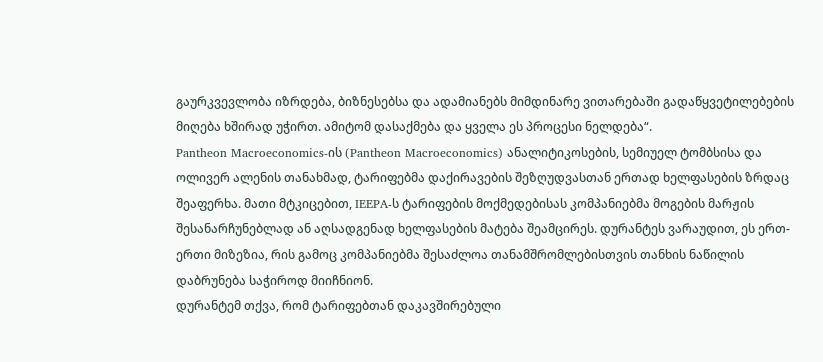გაურკვევლობა იზრდება, ბიზნესებსა და ადამიანებს მიმდინარე ვითარებაში გადაწყვეტილებების მიღება ხშირად უჭირთ. ამიტომ დასაქმება და ყველა ეს პროცესი ნელდება“.
Pantheon Macroeconomics-ის (Pantheon Macroeconomics) ანალიტიკოსების, სემიუელ ტომბსისა და ოლივერ ალენის თანახმად, ტარიფებმა დაქირავების შეზღუდვასთან ერთად ხელფასების ზრდაც შეაფერხა. მათი მტკიცებით, IEEPA-ს ტარიფების მოქმედებისას კომპანიებმა მოგების მარჟის შესანარჩუნებლად ან აღსადგენად ხელფასების მატება შეამცირეს. დურანტეს ვარაუდით, ეს ერთ-ერთი მიზეზია, რის გამოც კომპანიებმა შესაძლოა თანამშრომლებისთვის თანხის ნაწილის დაბრუნება საჭიროდ მიიჩნიონ.
დურანტემ თქვა, რომ ტარიფებთან დაკავშირებული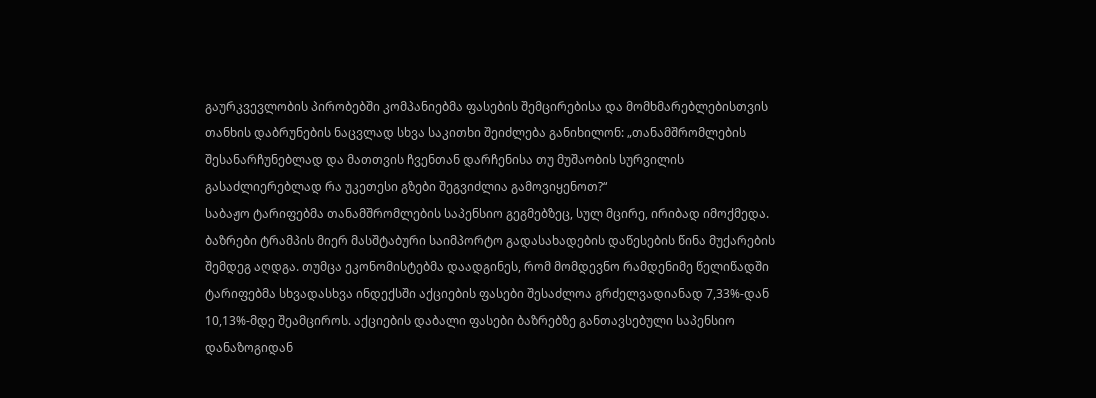გაურკვევლობის პირობებში კომპანიებმა ფასების შემცირებისა და მომხმარებლებისთვის თანხის დაბრუნების ნაცვლად სხვა საკითხი შეიძლება განიხილონ: „თანამშრომლების შესანარჩუნებლად და მათთვის ჩვენთან დარჩენისა თუ მუშაობის სურვილის გასაძლიერებლად რა უკეთესი გზები შეგვიძლია გამოვიყენოთ?“
საბაჟო ტარიფებმა თანამშრომლების საპენსიო გეგმებზეც, სულ მცირე, ირიბად იმოქმედა. ბაზრები ტრამპის მიერ მასშტაბური საიმპორტო გადასახადების დაწესების წინა მუქარების შემდეგ აღდგა. თუმცა ეკონომისტებმა დაადგინეს, რომ მომდევნო რამდენიმე წელიწადში ტარიფებმა სხვადასხვა ინდექსში აქციების ფასები შესაძლოა გრძელვადიანად 7,33%-დან 10,13%-მდე შეამციროს. აქციების დაბალი ფასები ბაზრებზე განთავსებული საპენსიო დანაზოგიდან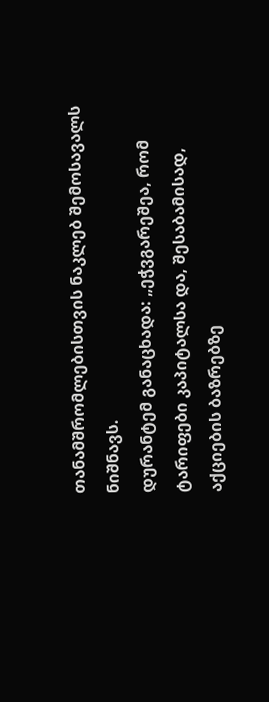თანამშრომლებისთვის ნაკლებ შემოსავალს ნიშნავს.
დურანტემ განაცხადა: „ეჭვგარეშეა, რომ ტარიფები კაპიტალსა და, შესაბამისად, აქციების ბაზრებზე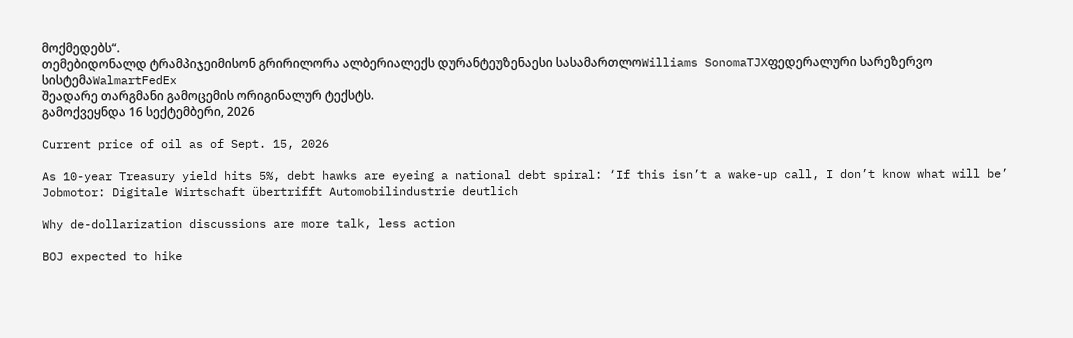მოქმედებს“.
თემებიდონალდ ტრამპიჯეიმისონ გრირილორა ალბერიალექს დურანტეუზენაესი სასამართლოWilliams SonomaTJXფედერალური სარეზერვო სისტემაWalmartFedEx
შეადარე თარგმანი გამოცემის ორიგინალურ ტექსტს.
გამოქვეყნდა 16 სექტემბერი, 2026

Current price of oil as of Sept. 15, 2026

As 10-year Treasury yield hits 5%, debt hawks are eyeing a national debt spiral: ‘If this isn’t a wake-up call, I don’t know what will be’
Jobmotor: Digitale Wirtschaft übertrifft Automobilindustrie deutlich

Why de-dollarization discussions are more talk, less action

BOJ expected to hike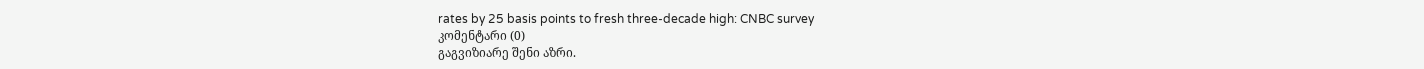rates by 25 basis points to fresh three-decade high: CNBC survey
კომენტარი (0)
გაგვიზიარე შენი აზრი.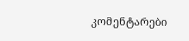კომენტარები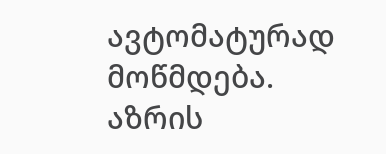ავტომატურად მოწმდება.
აზრის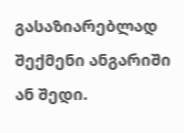გასაზიარებლად შექმენი ანგარიში ან შედი.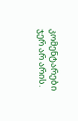კომენტარები ჯერ არ არის.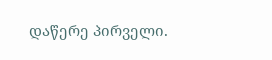დაწერე პირველი.